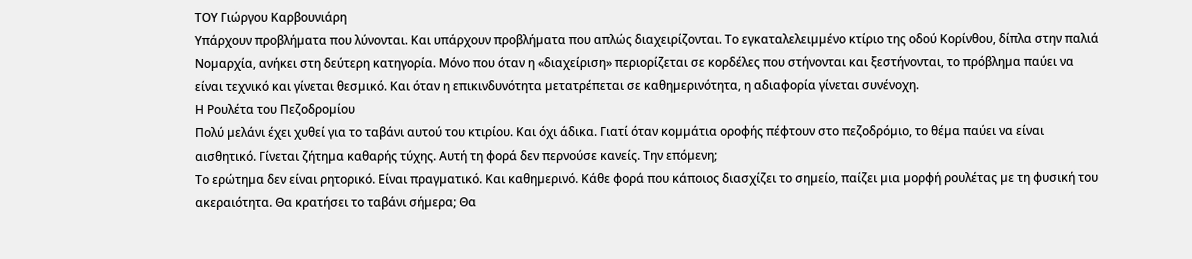ΤΟΥ Γιώργου Καρβουνιάρη
Υπάρχουν προβλήµατα που λύνονται. Και υπάρχουν προβλήµατα που απλώς διαχειρίζονται. Το εγκαταλελειµµένο κτίριο της οδού Κορίνθου, δίπλα στην παλιά Νοµαρχία, ανήκει στη δεύτερη κατηγορία. Μόνο που όταν η «διαχείριση» περιορίζεται σε κορδέλες που στήνονται και ξεστήνονται, το πρόβληµα παύει να είναι τεχνικό και γίνεται θεσµικό. Και όταν η επικινδυνότητα µετατρέπεται σε καθηµερινότητα, η αδιαφορία γίνεται συνένοχη.
Η Ρουλέτα του Πεζοδροµίου
Πολύ µελάνι έχει χυθεί για το ταβάνι αυτού του κτιρίου. Και όχι άδικα. Γιατί όταν κοµµάτια οροφής πέφτουν στο πεζοδρόµιο, το θέµα παύει να είναι αισθητικό. Γίνεται ζήτηµα καθαρής τύχης. Αυτή τη φορά δεν περνούσε κανείς. Την επόµενη;
Το ερώτηµα δεν είναι ρητορικό. Είναι πραγµατικό. Και καθηµερινό. Κάθε φορά που κάποιος διασχίζει το σηµείο, παίζει µια µορφή ρουλέτας µε τη φυσική του ακεραιότητα. Θα κρατήσει το ταβάνι σήµερα; Θα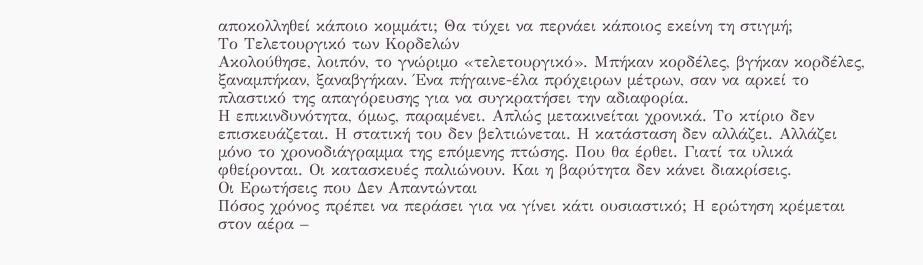αποκολληθεί κάποιο κοµµάτι; Θα τύχει να περνάει κάποιος εκείνη τη στιγµή;
Το Τελετουργικό των Κορδελών
Ακολούθησε, λοιπόν, το γνώριµο «τελετουργικό». Μπήκαν κορδέλες, βγήκαν κορδέλες, ξαναµπήκαν, ξαναβγήκαν. Ένα πήγαινε-έλα πρόχειρων µέτρων, σαν να αρκεί το πλαστικό της απαγόρευσης για να συγκρατήσει την αδιαφορία.
Η επικινδυνότητα, όµως, παραµένει. Απλώς µετακινείται χρονικά. Το κτίριο δεν επισκευάζεται. Η στατική του δεν βελτιώνεται. Η κατάσταση δεν αλλάζει. Αλλάζει µόνο το χρονοδιάγραµµα της επόµενης πτώσης. Που θα έρθει. Γιατί τα υλικά φθείρονται. Οι κατασκευές παλιώνουν. Και η βαρύτητα δεν κάνει διακρίσεις.
Οι Ερωτήσεις που Δεν Απαντώνται
Πόσος χρόνος πρέπει να περάσει για να γίνει κάτι ουσιαστικό; Η ερώτηση κρέµεται στον αέρα –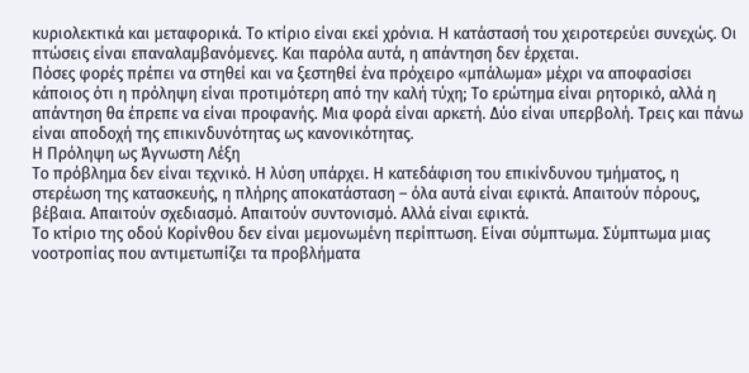κυριολεκτικά και µεταφορικά. Το κτίριο είναι εκεί χρόνια. Η κατάστασή του χειροτερεύει συνεχώς. Οι πτώσεις είναι επαναλαµβανόµενες. Και παρόλα αυτά, η απάντηση δεν έρχεται.
Πόσες φορές πρέπει να στηθεί και να ξεστηθεί ένα πρόχειρο «µπάλωµα» µέχρι να αποφασίσει κάποιος ότι η πρόληψη είναι προτιµότερη από την καλή τύχη; Το ερώτηµα είναι ρητορικό, αλλά η απάντηση θα έπρεπε να είναι προφανής. Μια φορά είναι αρκετή. Δύο είναι υπερβολή. Τρεις και πάνω είναι αποδοχή της επικινδυνότητας ως κανονικότητας.
Η Πρόληψη ως Άγνωστη Λέξη
Το πρόβληµα δεν είναι τεχνικό. Η λύση υπάρχει. Η κατεδάφιση του επικίνδυνου τµήµατος, η στερέωση της κατασκευής, η πλήρης αποκατάσταση – όλα αυτά είναι εφικτά. Απαιτούν πόρους, βέβαια. Απαιτούν σχεδιασµό. Απαιτούν συντονισµό. Αλλά είναι εφικτά.
Το κτίριο της οδού Κορίνθου δεν είναι µεµονωµένη περίπτωση. Είναι σύµπτωµα. Σύµπτωµα µιας νοοτροπίας που αντιµετωπίζει τα προβλήµατα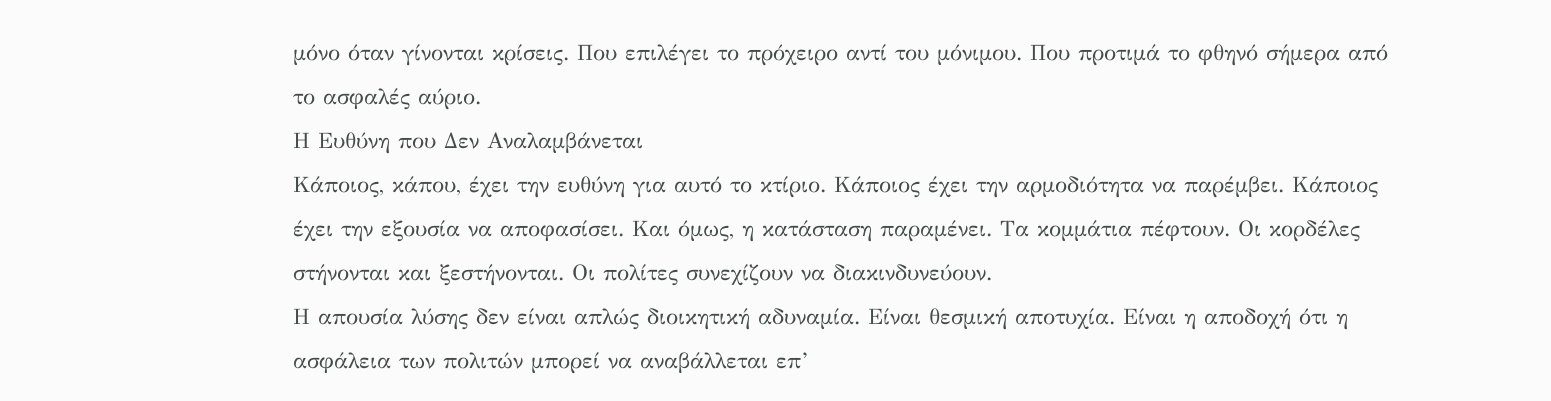µόνο όταν γίνονται κρίσεις. Που επιλέγει το πρόχειρο αντί του µόνιµου. Που προτιµά το φθηνό σήµερα από το ασφαλές αύριο.
Η Ευθύνη που Δεν Αναλαµβάνεται
Κάποιος, κάπου, έχει την ευθύνη για αυτό το κτίριο. Κάποιος έχει την αρµοδιότητα να παρέµβει. Κάποιος έχει την εξουσία να αποφασίσει. Και όµως, η κατάσταση παραµένει. Τα κοµµάτια πέφτουν. Οι κορδέλες στήνονται και ξεστήνονται. Οι πολίτες συνεχίζουν να διακινδυνεύουν.
Η απουσία λύσης δεν είναι απλώς διοικητική αδυναµία. Είναι θεσµική αποτυχία. Είναι η αποδοχή ότι η ασφάλεια των πολιτών µπορεί να αναβάλλεται επ’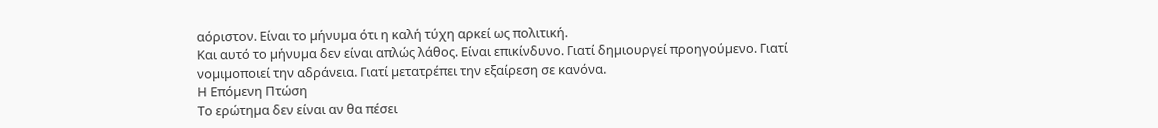αόριστον. Είναι το µήνυµα ότι η καλή τύχη αρκεί ως πολιτική.
Και αυτό το µήνυµα δεν είναι απλώς λάθος. Είναι επικίνδυνο. Γιατί δηµιουργεί προηγούµενο. Γιατί νοµιµοποιεί την αδράνεια. Γιατί µετατρέπει την εξαίρεση σε κανόνα.
Η Επόµενη Πτώση
Το ερώτηµα δεν είναι αν θα πέσει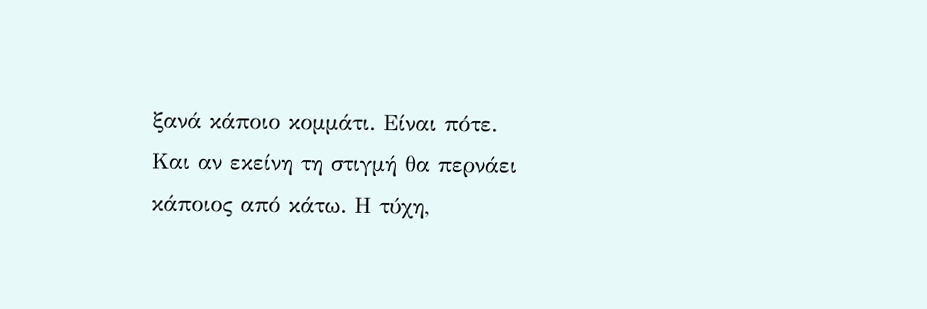ξανά κάποιο κοµµάτι. Είναι πότε. Και αν εκείνη τη στιγµή θα περνάει κάποιος από κάτω. Η τύχη,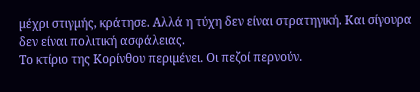µέχρι στιγµής, κράτησε. Αλλά η τύχη δεν είναι στρατηγική. Και σίγουρα δεν είναι πολιτική ασφάλειας.
Το κτίριο της Κορίνθου περιµένει. Οι πεζοί περνούν.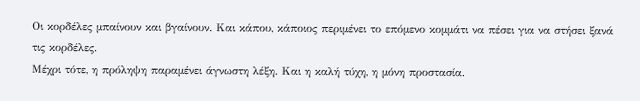Οι κορδέλες µπαίνουν και βγαίνουν. Και κάπου, κάποιος περιµένει το επόµενο κοµµάτι να πέσει για να στήσει ξανά τις κορδέλες.
Μέχρι τότε, η πρόληψη παραµένει άγνωστη λέξη. Και η καλή τύχη, η µόνη προστασία.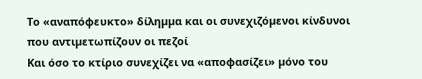Το «αναπόφευκτο» δίληµµα και οι συνεχιζόµενοι κίνδυνοι που αντιµετωπίζουν οι πεζοί
Και όσο το κτίριο συνεχίζει να «αποφασίζει» µόνο του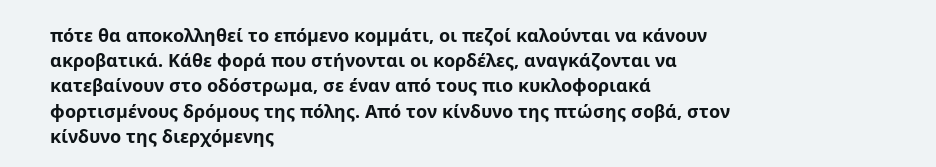πότε θα αποκολληθεί το επόµενο κοµµάτι, οι πεζοί καλούνται να κάνουν ακροβατικά. Κάθε φορά που στήνονται οι κορδέλες, αναγκάζονται να κατεβαίνουν στο οδόστρωµα, σε έναν από τους πιο κυκλοφοριακά φορτισµένους δρόµους της πόλης. Από τον κίνδυνο της πτώσης σοβά, στον κίνδυνο της διερχόµενης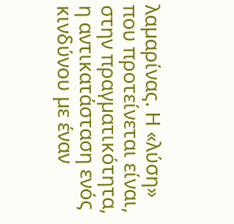λαµαρίνας. Η «λύση» που προτείνεται είναι, στην πραγµατικότητα, η αντικατάσταση ενός κινδύνου µε έναν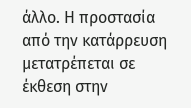άλλο. Η προστασία από την κατάρρευση µετατρέπεται σε έκθεση στην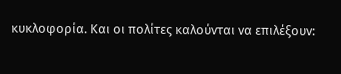κυκλοφορία. Και οι πολίτες καλούνται να επιλέξουν: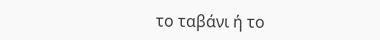το ταβάνι ή το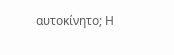αυτοκίνητο; Η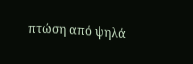πτώση από ψηλά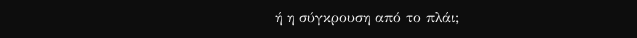ή η σύγκρουση από το πλάι;